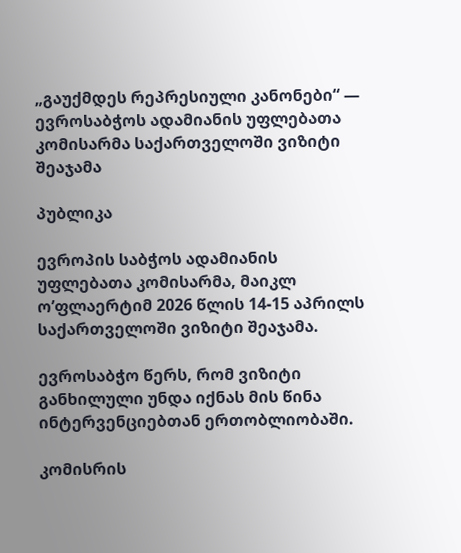„გაუქმდეს რეპრესიული კანონები“ — ევროსაბჭოს ადამიანის უფლებათა კომისარმა საქართველოში ვიზიტი შეაჯამა

პუბლიკა

ევროპის საბჭოს ადამიანის უფლებათა კომისარმა, მაიკლ ო’ფლაერტიმ 2026 წლის 14-15 აპრილს საქართველოში ვიზიტი შეაჯამა.

ევროსაბჭო წერს, რომ ვიზიტი განხილული უნდა იქნას მის წინა ინტერვენციებთან ერთობლიობაში.

კომისრის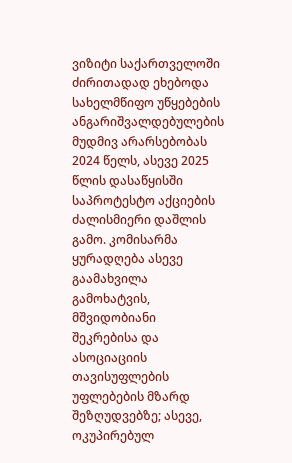ვიზიტი საქართველოში ძირითადად ეხებოდა სახელმწიფო უწყებების ანგარიშვალდებულების მუდმივ არარსებობას 2024 წელს, ასევე 2025 წლის დასაწყისში საპროტესტო აქციების ძალისმიერი დაშლის გამო. კომისარმა ყურადღება ასევე გაამახვილა გამოხატვის, მშვიდობიანი შეკრებისა და ასოციაციის თავისუფლების უფლებების მზარდ შეზღუდვებზე; ასევე, ოკუპირებულ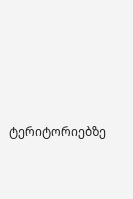ტერიტორიებზე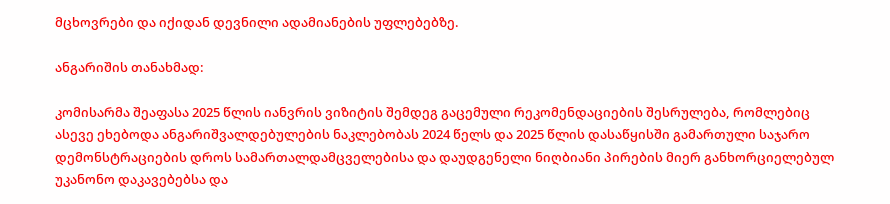მცხოვრები და იქიდან დევნილი ადამიანების უფლებებზე.

ანგარიშის თანახმად:

კომისარმა შეაფასა 2025 წლის იანვრის ვიზიტის შემდეგ გაცემული რეკომენდაციების შესრულება, რომლებიც ასევე ეხებოდა ანგარიშვალდებულების ნაკლებობას 2024 წელს და 2025 წლის დასაწყისში გამართული საჯარო დემონსტრაციების დროს სამართალდამცველებისა და დაუდგენელი ნიღბიანი პირების მიერ განხორციელებულ უკანონო დაკავებებსა და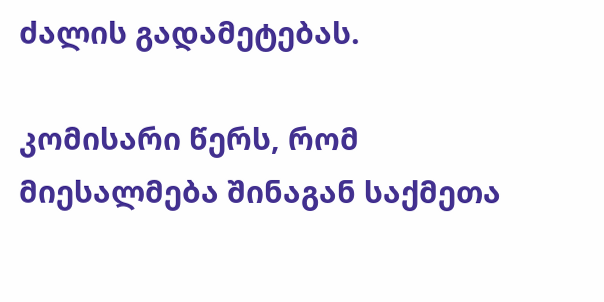ძალის გადამეტებას.

კომისარი წერს, რომ მიესალმება შინაგან საქმეთა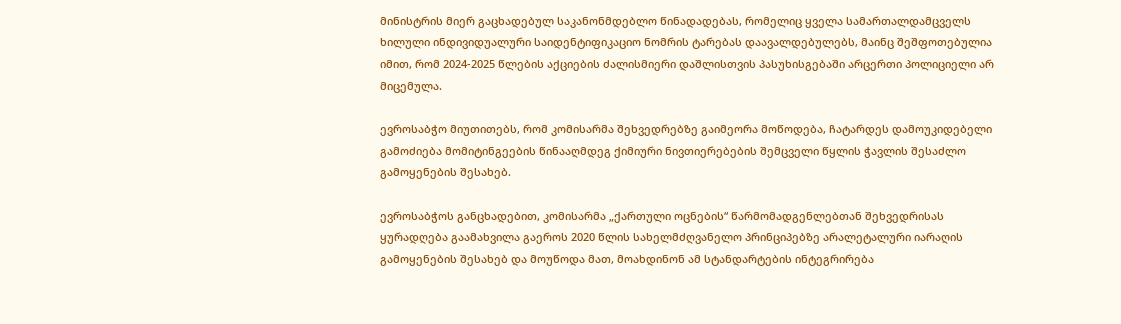მინისტრის მიერ გაცხადებულ საკანონმდებლო წინადადებას, რომელიც ყველა სამართალდამცველს ხილული ინდივიდუალური საიდენტიფიკაციო ნომრის ტარებას დაავალდებულებს, მაინც შეშფოთებულია იმით, რომ 2024-2025 წლების აქციების ძალისმიერი დაშლისთვის პასუხისგებაში არცერთი პოლიციელი არ მიცემულა.

ევროსაბჭო მიუთითებს, რომ კომისარმა შეხვედრებზე გაიმეორა მოწოდება, ჩატარდეს დამოუკიდებელი გამოძიება მომიტინგეების წინააღმდეგ ქიმიური ნივთიერებების შემცველი წყლის ჭავლის შესაძლო გამოყენების შესახებ.

ევროსაბჭოს განცხადებით, კომისარმა „ქართული ოცნების“ წარმომადგენლებთან შეხვედრისას ყურადღება გაამახვილა გაეროს 2020 წლის სახელმძღვანელო პრინციპებზე არალეტალური იარაღის გამოყენების შესახებ და მოუწოდა მათ, მოახდინონ ამ სტანდარტების ინტეგრირება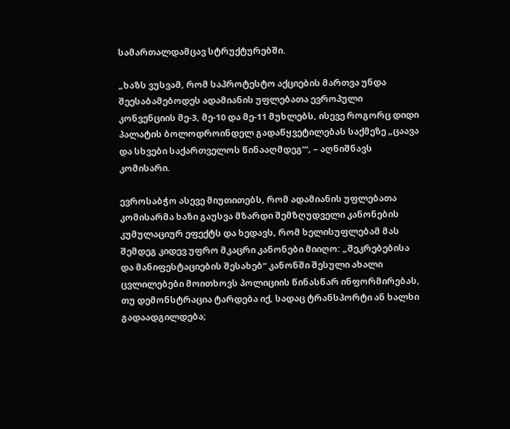სამართალდამცავ სტრუქტურებში.

„ხაზს ვუსვამ, რომ საპროტესტო აქციების მართვა უნდა შეესაბამებოდეს ადამიანის უფლებათა ევროპული კონვენციის მე-3, მე-10 და მე-11 მუხლებს, ისევე როგორც დიდი პალატის ბოლოდროინდელ გადაწყვეტილებას საქმეზე „ცაავა და სხვები საქართველოს წინააღმდეგ’“, – აღნიშნავს კომისარი.

ევროსაბჭო ასევე მიუთითებს, რომ ადამიანის უფლებათა კომისარმა ხაზი გაუსვა მზარდი შემზღუდველი კანონების კუმულაციურ ეფექტს და ხედავს, რომ ხელისუფლებამ მას შემდეგ კიდევ უფრო მკაცრი კანონები მიიღო: „შეკრებებისა და მანიფესტაციების შესახებ“ კანონში შესული ახალი ცვლილებები მოითხოვს პოლიციის წინასწარ ინფორმირებას, თუ დემონსტრაცია ტარდება იქ, სადაც ტრანსპორტი ან ხალხი გადაადგილდება;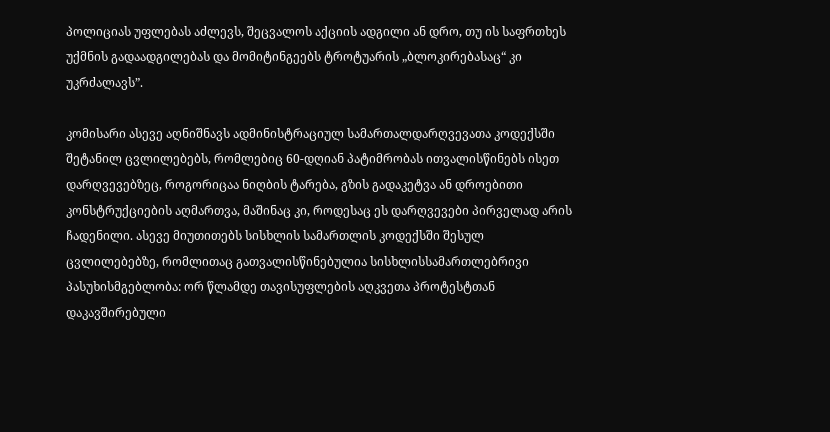პოლიციას უფლებას აძლევს, შეცვალოს აქციის ადგილი ან დრო, თუ ის საფრთხეს უქმნის გადაადგილებას და მომიტინგეებს ტროტუარის „ბლოკირებასაც“ კი უკრძალავს”.

კომისარი ასევე აღნიშნავს ადმინისტრაციულ სამართალდარღვევათა კოდექსში შეტანილ ცვლილებებს, რომლებიც 60-დღიან პატიმრობას ითვალისწინებს ისეთ დარღვევებზეც, როგორიცაა ნიღბის ტარება, გზის გადაკეტვა ან დროებითი კონსტრუქციების აღმართვა, მაშინაც კი, როდესაც ეს დარღვევები პირველად არის ჩადენილი. ასევე მიუთითებს სისხლის სამართლის კოდექსში შესულ ცვლილებებზე, რომლითაც გათვალისწინებულია სისხლისსამართლებრივი პასუხისმგებლობა: ორ წლამდე თავისუფლების აღკვეთა პროტესტთან დაკავშირებული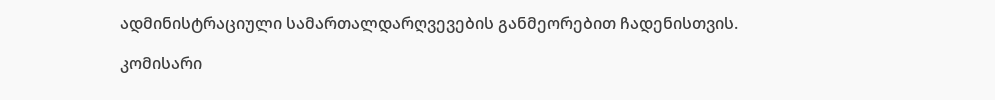ადმინისტრაციული სამართალდარღვევების განმეორებით ჩადენისთვის.

კომისარი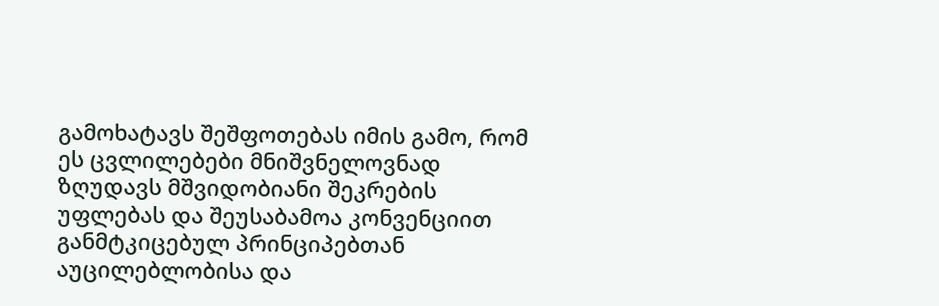გამოხატავს შეშფოთებას იმის გამო, რომ ეს ცვლილებები მნიშვნელოვნად ზღუდავს მშვიდობიანი შეკრების უფლებას და შეუსაბამოა კონვენციით განმტკიცებულ პრინციპებთან აუცილებლობისა და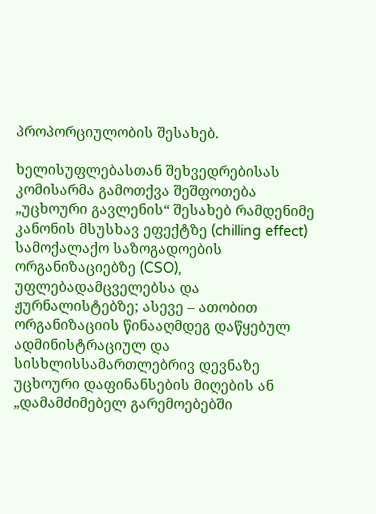პროპორციულობის შესახებ.

ხელისუფლებასთან შეხვედრებისას კომისარმა გამოთქვა შეშფოთება „უცხოური გავლენის“ შესახებ რამდენიმე კანონის მსუსხავ ეფექტზე (chilling effect) სამოქალაქო საზოგადოების ორგანიზაციებზე (CSO), უფლებადამცველებსა და ჟურნალისტებზე; ასევე – ათობით ორგანიზაციის წინააღმდეგ დაწყებულ ადმინისტრაციულ და სისხლისსამართლებრივ დევნაზე უცხოური დაფინანსების მიღების ან „დამამძიმებელ გარემოებებში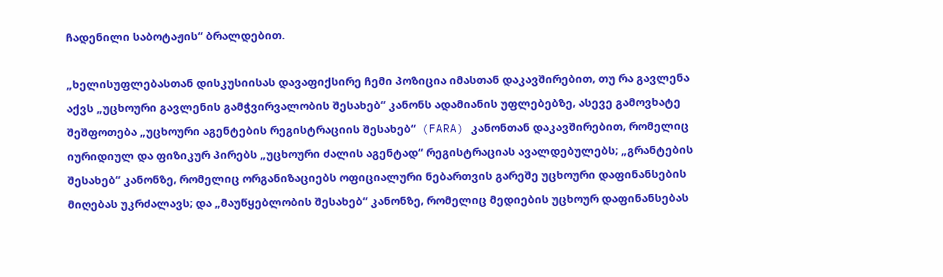ჩადენილი საბოტაჟის“ ბრალდებით.

„ხელისუფლებასთან დისკუსიისას დავაფიქსირე ჩემი პოზიცია იმასთან დაკავშირებით, თუ რა გავლენა აქვს „უცხოური გავლენის გამჭვირვალობის შესახებ“ კანონს ადამიანის უფლებებზე, ასევე გამოვხატე შეშფოთება „უცხოური აგენტების რეგისტრაციის შესახებ“  (FARA) კანონთან დაკავშირებით, რომელიც იურიდიულ და ფიზიკურ პირებს „უცხოური ძალის აგენტად“ რეგისტრაციას ავალდებულებს; „გრანტების შესახებ“ კანონზე, რომელიც ორგანიზაციებს ოფიციალური ნებართვის გარეშე უცხოური დაფინანსების მიღებას უკრძალავს; და „მაუწყებლობის შესახებ“ კანონზე, რომელიც მედიების უცხოურ დაფინანსებას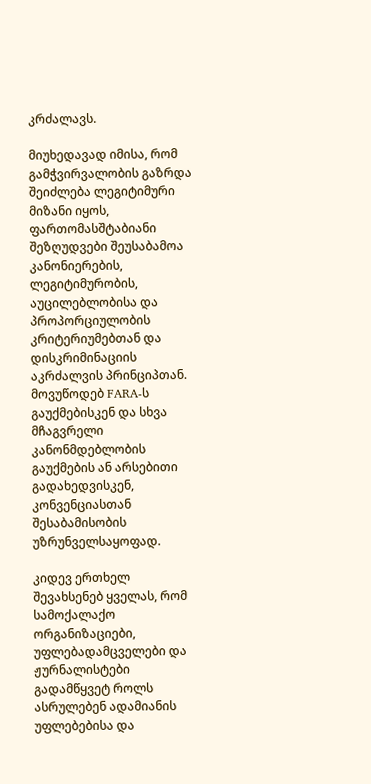კრძალავს.

მიუხედავად იმისა, რომ გამჭვირვალობის გაზრდა შეიძლება ლეგიტიმური მიზანი იყოს, ფართომასშტაბიანი შეზღუდვები შეუსაბამოა კანონიერების, ლეგიტიმურობის, აუცილებლობისა და პროპორციულობის კრიტერიუმებთან და დისკრიმინაციის აკრძალვის პრინციპთან. მოვუწოდებ FARA-ს გაუქმებისკენ და სხვა მჩაგვრელი კანონმდებლობის გაუქმების ან არსებითი გადახედვისკენ, კონვენციასთან შესაბამისობის უზრუნველსაყოფად.

კიდევ ერთხელ შევახსენებ ყველას, რომ სამოქალაქო ორგანიზაციები, უფლებადამცველები და ჟურნალისტები გადამწყვეტ როლს ასრულებენ ადამიანის უფლებებისა და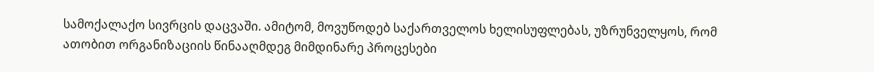სამოქალაქო სივრცის დაცვაში. ამიტომ, მოვუწოდებ საქართველოს ხელისუფლებას, უზრუნველყოს, რომ ათობით ორგანიზაციის წინააღმდეგ მიმდინარე პროცესები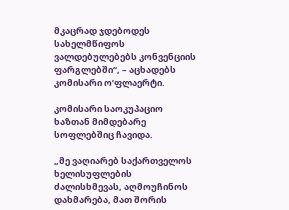მკაცრად ჯდებოდეს სახელმწიფოს ვალდებულებებს კონვენციის ფარგლებში“, – აცხადებს კომისარი ო’ფლაერტი.

კომისარი საოკუპაციო ხაზთან მიმდებარე სოფლებშიც ჩავიდა.

„მე ვაღიარებ საქართველოს ხელისუფლების ძალისხმევას, აღმოუჩინოს დახმარება, მათ შორის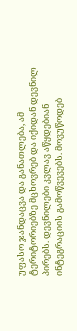უფასო ჯანდაცვა და განათლება, ამ ტერიტორიებზე მცხოვრებ და იქიდან დევნილ პირებს. დევნილები კვლავ აწყდებიან ინტეგრაციის გამოწვევებს. მოვუწოდებ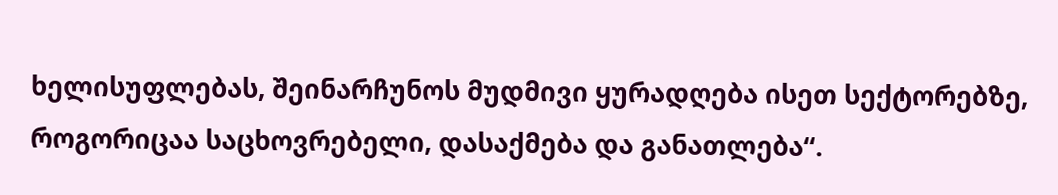ხელისუფლებას, შეინარჩუნოს მუდმივი ყურადღება ისეთ სექტორებზე, როგორიცაა საცხოვრებელი, დასაქმება და განათლება“.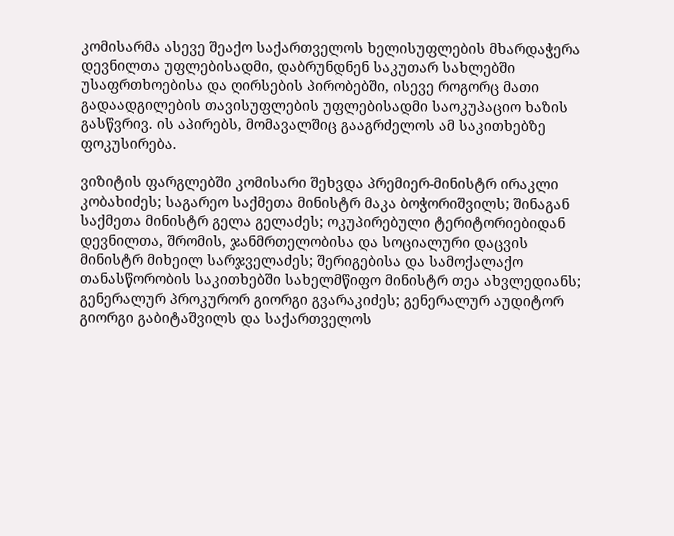კომისარმა ასევე შეაქო საქართველოს ხელისუფლების მხარდაჭერა დევნილთა უფლებისადმი, დაბრუნდნენ საკუთარ სახლებში უსაფრთხოებისა და ღირსების პირობებში, ისევე როგორც მათი გადაადგილების თავისუფლების უფლებისადმი საოკუპაციო ხაზის გასწვრივ. ის აპირებს, მომავალშიც გააგრძელოს ამ საკითხებზე ფოკუსირება.

ვიზიტის ფარგლებში კომისარი შეხვდა პრემიერ-მინისტრ ირაკლი კობახიძეს; საგარეო საქმეთა მინისტრ მაკა ბოჭორიშვილს; შინაგან საქმეთა მინისტრ გელა გელაძეს; ოკუპირებული ტერიტორიებიდან დევნილთა, შრომის, ჯანმრთელობისა და სოციალური დაცვის მინისტრ მიხეილ სარჯველაძეს; შერიგებისა და სამოქალაქო თანასწორობის საკითხებში სახელმწიფო მინისტრ თეა ახვლედიანს; გენერალურ პროკურორ გიორგი გვარაკიძეს; გენერალურ აუდიტორ გიორგი გაბიტაშვილს და საქართველოს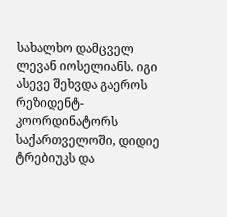სახალხო დამცველ ლევან იოსელიანს. იგი ასევე შეხვდა გაეროს რეზიდენტ-კოორდინატორს საქართველოში, დიდიე ტრებიუკს და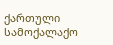ქართული სამოქალაქო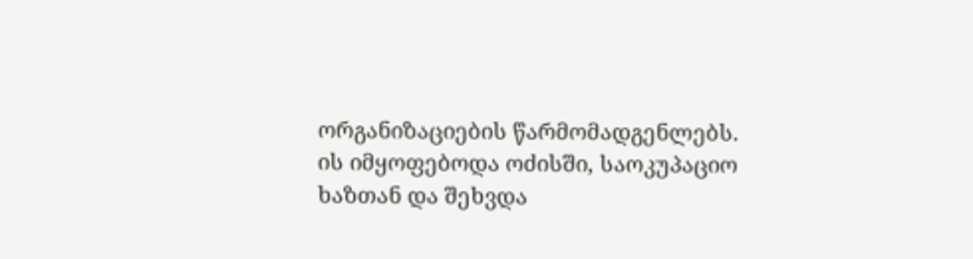ორგანიზაციების წარმომადგენლებს. ის იმყოფებოდა ოძისში, საოკუპაციო ხაზთან და შეხვდა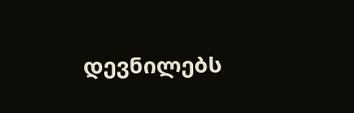დევნილებს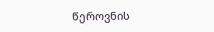წეროვნის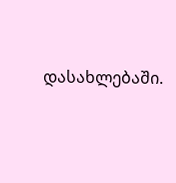დასახლებაში.